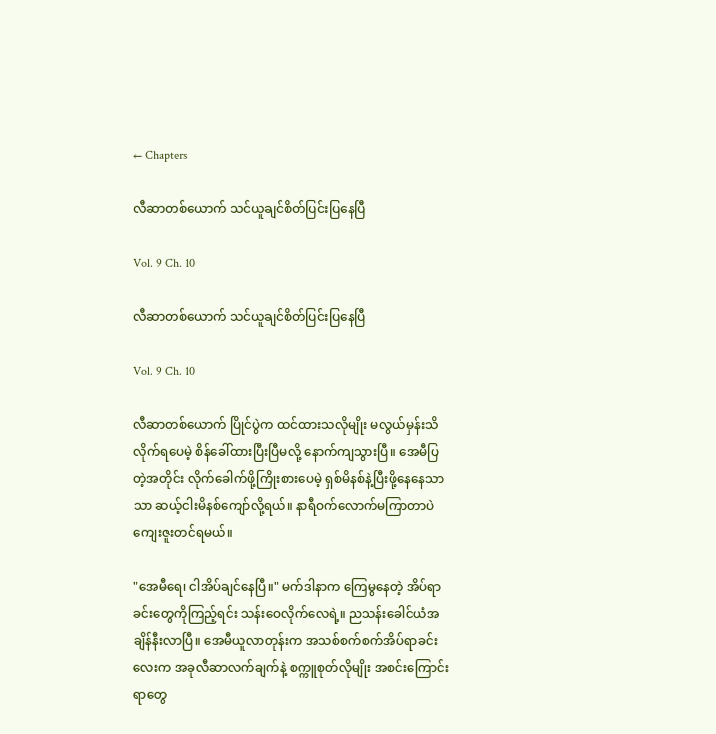← Chapters

လီဆာတစ်ယောက် သင်ယူချင်စိတ်ပြင်းပြနေပြီ

Vol. 9 Ch. 10

လီဆာတစ်ယောက် သင်ယူချင်စိတ်ပြင်းပြနေပြီ

Vol. 9 Ch. 10

လီဆာတစ်ယောက် ပြိုင်ပွဲက ထင်ထားသလိုမျိုး မလွယ်မှန်းသိလိုက်ရပေမဲ့ စိန်ခေါ်ထားပြီးပြီမလို့ နောက်ကျသွားပြီ။ အေမီပြတဲ့အတိုင်း လိုက်ခေါက်ဖို့ကြိုးစားပေမဲ့ ရှစ်မိနစ်နဲ့ပြီးဖို့နေနေသာသာ ဆယ့်ငါးမိနစ်ကျော်လို့ရယ်။ နာရီဝက်လောက်မကြာတာပဲ ကျေးဇူးတင်ရမယ်။

"အေမီရေ၊ ငါအိပ်ချင်နေပြီ။" မက်ဒါနာက ကြေမွနေတဲ့ အိပ်ရာခင်းတွေကိုကြည့်ရင်း သန်းဝေလိုက်လေရဲ့။ ညသန်းခေါင်ယံအချိန်နီးလာပြီ။ အေမီယူလာတုန်းက အသစ်စက်စက်အိပ်ရာခင်းလေးက အခုလီဆာလက်ချက်နဲ့ စက္ကူစုတ်လိုမျိုး အစင်းကြောင်းရာတွေ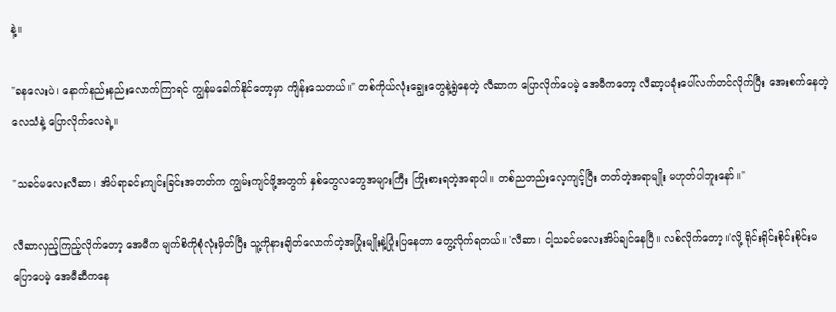နဲ့။

"ခနလေးပဲ၊ နောက်နည်းနည်းလောက်ကြာရင် ကျွန်မခေါက်နိုင်တော့မှာ ကျိန်းသေတယ်။" တစ်ကိုယ်လုံးချွေးတွေနဲ့ရွဲနေတဲ့ လီဆာက ပြောလိုက်ပေမဲ့ အေမီကတော့ လီဆာ့ပခုံးပေါ်လက်တင်လိုက်ပြီး အေးစက်နေတဲ့လေသံနဲ့ ပြောလိုက်လေရဲ့။

"သခင်မလေးလီဆာ၊ အိပ်ရာခင်းကျင်းခြင်းအတတ်က ကျွမ်းကျင်ဖို့အတွက် နှစ်တွေလတွေအများကြီး ကြိုးစားရတဲ့အရာပါ။ တစ်ညတည်းလေ့ကျင့်ပြီး တတ်တဲ့အရာမျိုး မဟုတ်ပါဘူးနော်။"

လီဆာလှည့်ကြည့်လိုက်တော့ အေမီက မျက်စိကိုစုံလုံးမှိတ်ပြီး သူ့ကိုနားချိတ်လောက်တဲ့အပြုံးမျိုးနဲ့ပြုံးပြနေတာ တွေ့လိုက်ရတယ်။ 'လီဆာ၊ ငါ့သခင်မလေးအိပ်ချင်နေပြီ။ လစ်လိုက်တော့။'လို့ ရိုင်းရိုင်းစိုင်းစိုင်းမပြောပေမဲ့ အေမီဆီကနေ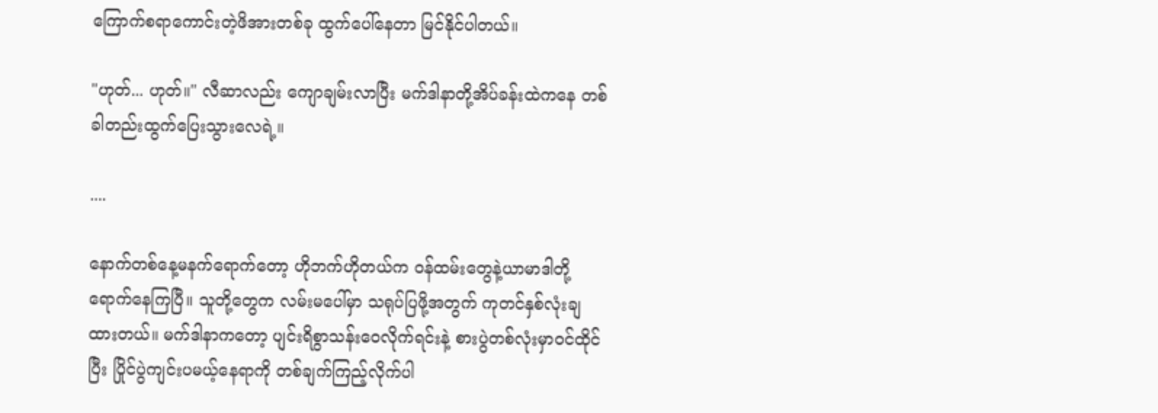ကြောက်စရာကောင်းတဲ့ဖိအားတစ်ခု ထွက်ပေါ်နေတာ မြင်နိုင်ပါတယ်။

"ဟုတ်... ဟုတ်။" လီဆာလည်း ကျောချမ်းလာပြီး မက်ဒါနာတို့အိပ်ခန်းထဲကနေ တစ်ခါတည်းထွက်ပြေးသွားလေရဲ့။

....

နောက်တစ်နေ့မနက်ရောက်တော့ ဟိုဘက်ဟိုတယ်က ဝန်ထမ်းတွေနဲ့ယာမာဒါတို့ ရောက်နေကြပြီ။ သူတို့တွေက လမ်းမပေါ်မှာ သရုပ်ပြဖို့အတွက် ကုတင်နှစ်လုံးချထားတယ်။ မက်ဒါနာကတော့ ပျင်းရိစွာသန်းဝေလိုက်ရင်းနဲ့ စားပွဲတစ်လုံးမှာဝင်ထိုင်ပြီး ပြိုင်ပွဲကျင်းပမယ့်နေရာကို တစ်ချက်ကြည့်လိုက်ပါ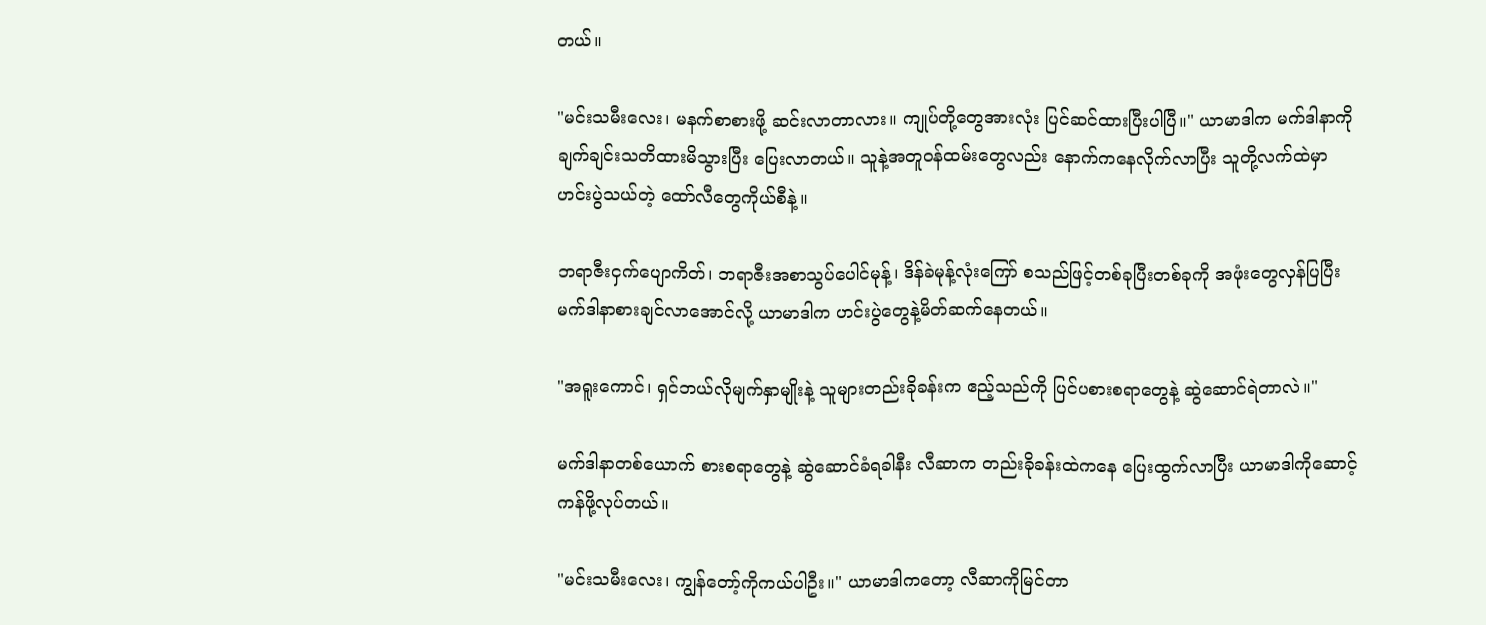တယ်။

"မင်းသမီးလေး၊ မနက်စာစားဖို့ ဆင်းလာတာလား။ ကျုပ်တို့တွေအားလုံး ပြင်ဆင်ထားပြီးပါပြီ။" ယာမာဒါက မက်ဒါနာကို ချက်ချင်းသတိထားမိသွားပြီး ပြေးလာတယ်။ သူနဲ့အတူဝန်ထမ်းတွေလည်း နောက်ကနေလိုက်လာပြီး သူတို့လက်ထဲမှာ ဟင်းပွဲသယ်တဲ့ ထော်လီတွေကိုယ်စီနဲ့။

ဘရာဇီးငှက်ပျောကိတ်၊ ဘရာဇီးအစာသွပ်ပေါင်မုန့်၊ ဒိန်ခဲမုန့်လုံးကြော် စသည်ဖြင့်တစ်ခုပြီးတစ်ခုကို အဖုံးတွေလှန်ပြပြီး မက်ဒါနာစားချင်လာအောင်လို့ ယာမာဒါက ဟင်းပွဲတွေနဲ့မိတ်ဆက်နေတယ်။

"အရူးကောင်၊ ရှင်ဘယ်လိုမျက်နှာမျိုးနဲ့ သူများတည်းခိုခန်းက ဧည့်သည်ကို ပြင်ပစားစရာတွေနဲ့ ဆွဲဆောင်ရဲတာလဲ။"

မက်ဒါနာတစ်ယောက် စားစရာတွေနဲ့ ဆွဲဆောင်ခံရခါနီး လီဆာက တည်းခိုခန်းထဲကနေ ပြေးထွက်လာပြီး ယာမာဒါကိုဆောင့်ကန်ဖို့လုပ်တယ်။

"မင်းသမီးလေး၊ ကျွန်တော့်ကိုကယ်ပါဦး။" ယာမာဒါကတော့ လီဆာကိုမြင်တာ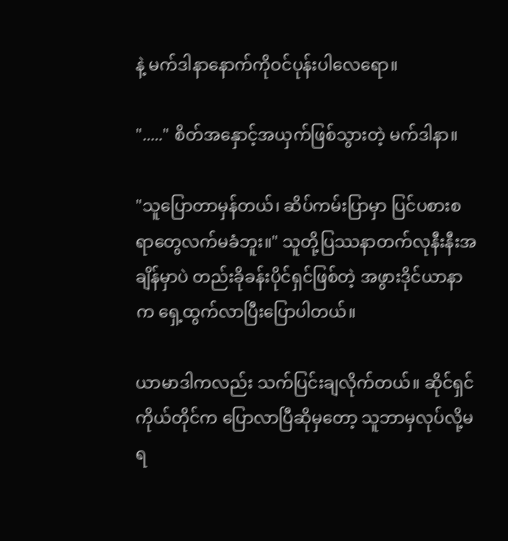နဲ့ မက်ဒါနာနောက်ကိုဝင်ပုန်းပါလေရော။

"....." စိတ်အနှောင့်အယှက်ဖြစ်သွားတဲ့ မက်ဒါနာ။

"သူပြောတာမှန်တယ်၊ ဆိပ်ကမ်းပြာမှာ ပြင်ပစားစရာတွေလက်မခံဘူး။" သူတို့ပြဿနာတက်လုနီးနီးအချိန်မှာပဲ တည်းခိုခန်းပိုင်ရှင်ဖြစ်တဲ့ အဖွားဒိုင်ယာနာက ရှေ့ထွက်လာပြီးပြောပါတယ်။

ယာမာဒါကလည်း သက်ပြင်းချလိုက်တယ်။ ဆိုင်ရှင်ကိုယ်တိုင်က ပြောလာပြီဆိုမှတော့ သူဘာမှလုပ်လို့မရ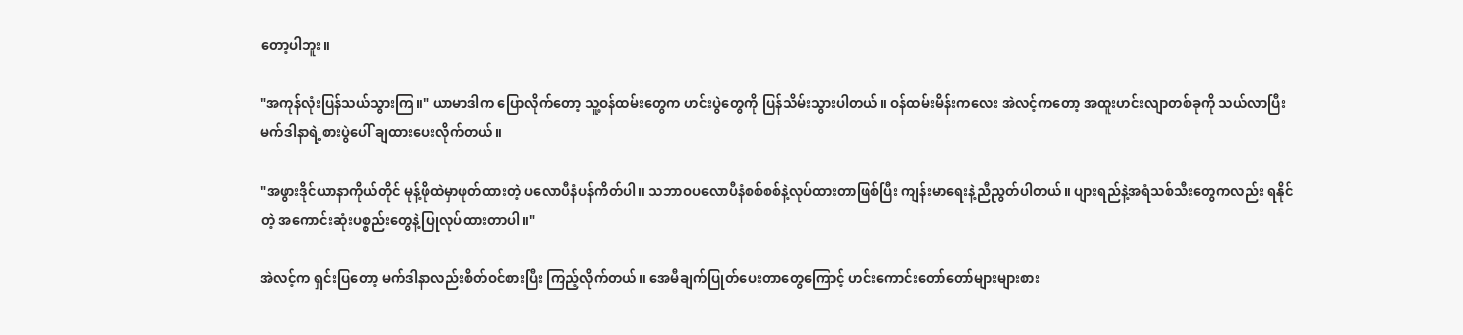တော့ပါဘူး။

"အကုန်လုံးပြန်သယ်သွားကြ။" ယာမာဒါက ပြောလိုက်တော့ သူ့ဝန်ထမ်းတွေက ဟင်းပွဲတွေကို ပြန်သိမ်းသွားပါတယ်။ ဝန်ထမ်းမိန်းကလေး အဲလင့်ကတော့ အထူးဟင်းလျာတစ်ခုကို သယ်လာပြီး မက်ဒါနာရဲ့စားပွဲပေါ် ချထားပေးလိုက်တယ်။

"အဖွားဒိုင်ယာနာကိုယ်တိုင် မုန့်ဖိုထဲမှာဖုတ်ထားတဲ့ ပလောပီနံပန်ကိတ်ပါ။ သဘာဝပလောပီနံစစ်စစ်နဲ့လုပ်ထားတာဖြစ်ပြီး ကျန်းမာရေးနဲ့ညီညွတ်ပါတယ်။ ပျားရည်နဲ့အရံသစ်သီးတွေကလည်း ရနိုင်တဲ့ အကောင်းဆုံးပစ္စည်းတွေနဲ့ပြုလုပ်ထားတာပါ။"

အဲလင့်က ရှင်းပြတော့ မက်ဒါနာလည်းစိတ်ဝင်စားပြီး ကြည့်လိုက်တယ်။ အေမီချက်ပြုတ်ပေးတာတွေကြောင့် ဟင်းကောင်းတော်တော်များများစား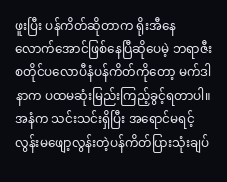ဖူးပြီး ပန်ကိတ်ဆိုတာက ရိုးအီနေလောက်အောင်ဖြစ်နေပြီဆိုပေမဲ့ ဘရာဇီးစတိုင်ပလောပီနံပန်ကိတ်ကိုတော့ မက်ဒါနာက ပထမဆုံးမြည်းကြည့်ခွင့်ရတာပါ။ အနံက သင်းသင်းရှိပြီး အရောင်မရင့်လွန်းမဖျော့လွန်းတဲ့ပန်ကိတ်ပြားသုံးချပ်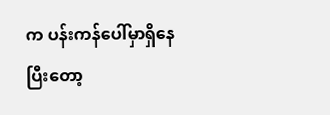က ပန်းကန်ပေါ်မှာရှိနေပြီးတော့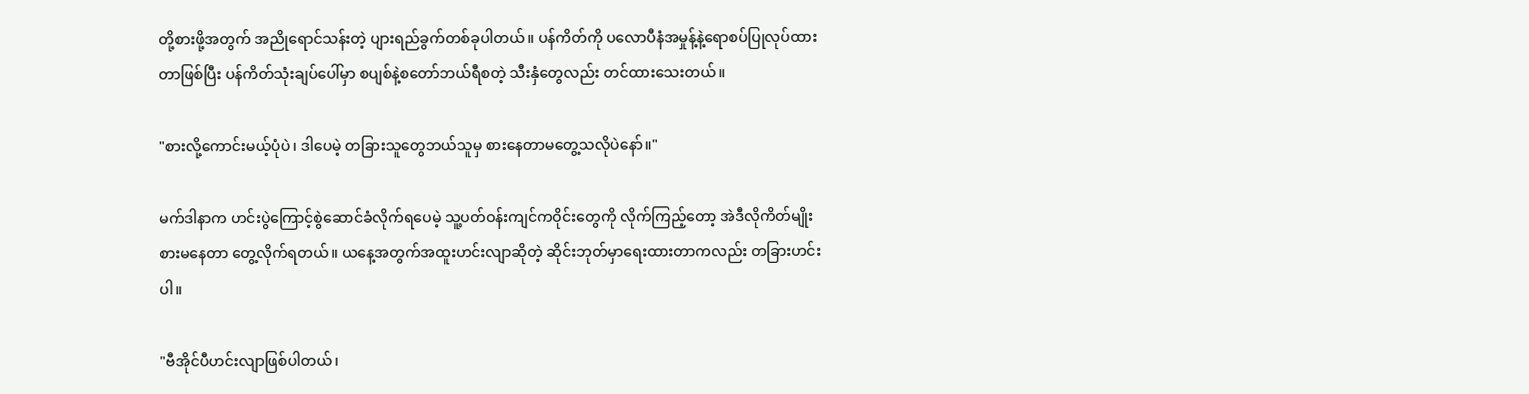တို့စားဖို့အတွက် အညိုရောင်သန်းတဲ့ ပျားရည်ခွက်တစ်ခုပါတယ်။ ပန်ကိတ်ကို ပလောပီနံအမှုန့်နဲ့ရောစပ်ပြုလုပ်ထားတာဖြစ်ပြီး ပန်ကိတ်သုံးချပ်ပေါ်မှာ စပျစ်နဲ့စတော်ဘယ်ရီစတဲ့ သီးနှံတွေလည်း တင်ထားသေးတယ်။

"စားလို့ကောင်းမယ့်ပုံပဲ၊ ဒါပေမဲ့ တခြားသူတွေဘယ်သူမှ စားနေတာမတွေ့သလိုပဲနော်။"

မက်ဒါနာက ဟင်းပွဲကြောင့်စွဲဆောင်ခံလိုက်ရပေမဲ့ သူ့ပတ်ဝန်းကျင်ကဝိုင်းတွေကို လိုက်ကြည့်တော့ အဲဒီလိုကိတ်မျိုးစားမနေတာ တွေ့လိုက်ရတယ်။ ယနေ့အတွက်အထူးဟင်းလျာဆိုတဲ့ ဆိုင်းဘုတ်မှာရေးထားတာကလည်း တခြားဟင်းပါ။

"ဗီအိုင်ပီဟင်းလျာဖြစ်ပါတယ်၊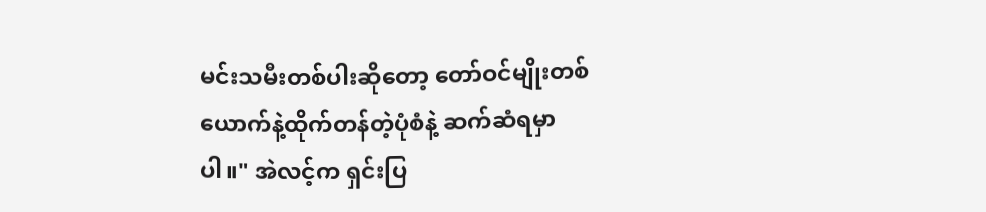မင်းသမီးတစ်ပါးဆိုတော့ တော်ဝင်မျိုးတစ်ယောက်နဲ့ထိုက်တန်တဲ့ပုံစံနဲ့ ဆက်ဆံရမှာပါ။" အဲလင့်က ရှင်းပြ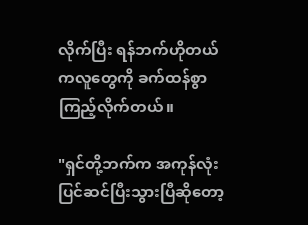လိုက်ပြီး ရန်ဘက်ဟိုတယ်ကလူတွေကို ခက်ထန်စွာကြည့်လိုက်တယ်။

"ရှင်တို့ဘက်က အကုန်လုံးပြင်ဆင်ပြီးသွားပြီဆိုတော့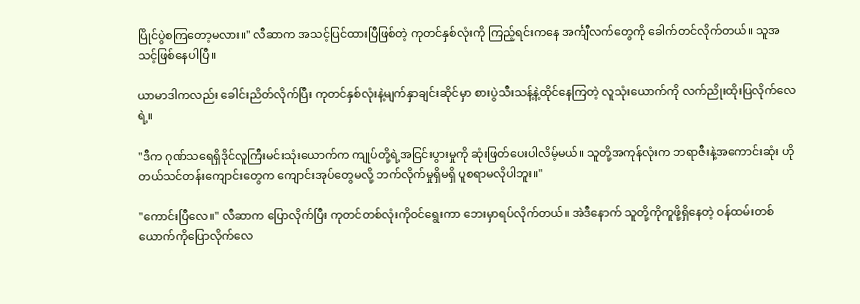ပြိုင်ပွဲစကြတော့မလား။" လီဆာက အသင့်ပြင်ထားပြီဖြစ်တဲ့ ကုတင်နှစ်လုံးကို ကြည့်ရင်းကနေ အင်္ကျီလက်တွေကို ခေါက်တင်လိုက်တယ်။ သူအသင့်ဖြစ်နေပါပြီ။

ယာမာဒါကလည်း ခေါင်းညိတ်လိုက်ပြီး ကုတင်နှစ်လုံးနဲ့မျက်နှာချင်းဆိုင်မှာ စားပွဲသီးသန့်နဲ့ထိုင်နေကြတဲ့ လူသုံးယောက်ကို လက်ညိုးထိုးပြလိုက်လေရဲ့။

"ဒီက ဂုဏ်သရေရှိဒိုင်လူကြီးမင်းသုံးယောက်က ကျုပ်တို့ရဲ့အငြင်းပွားမှုကို ဆုံးဖြတ်ပေးပါလိမ့်မယ်။ သူတို့အကုန်လုံးက ဘရာဇီးနဲ့အကောင်းဆုံး ဟိုတယ်သင်တန်းကျောင်းတွေက ကျောင်းအုပ်တွေမလို့ ဘက်လိုက်မှုရှိမရှိ ပူစရာမလိုပါဘူး။"

"ကောင်းပြီလေ။" လီဆာက ပြောလိုက်ပြီး ကုတင်တစ်လုံးကိုဝင်ရွေးကာ ဘေးမှာရပ်လိုက်တယ်။ အဲဒီနောက် သူတို့ကိုကူဖို့ရှိနေတဲ့ ဝန်ထမ်းတစ်ယောက်ကိုပြောလိုက်လေ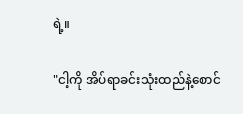ရဲ့။

"ငါ့ကို အိပ်ရာခင်းသုံးထည်နဲ့စောင်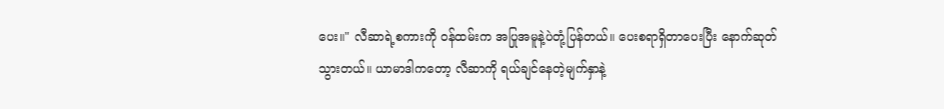ပေး။" လီဆာရဲ့စကားကို ဝန်ထမ်းက အပြုအမူနဲ့ပဲတုံ့ပြန်တယ်။ ပေးစရာရှိတာပေးပြီး နောက်ဆုတ်သွားတယ်။ ယာမာဒါကတော့ လီဆာကို ရယ်ချင်နေတဲ့မျက်နှာနဲ့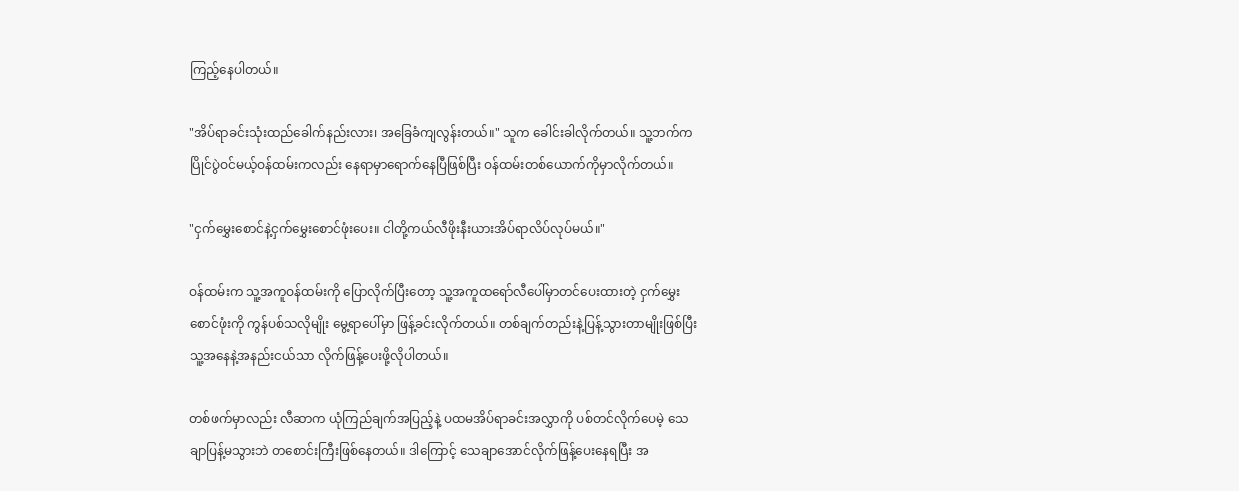ကြည့်နေပါတယ်။

"အိပ်ရာခင်းသုံးထည်ခေါက်နည်းလား၊ အခြေခံကျလွန်းတယ်။" သူက ခေါင်းခါလိုက်တယ်။ သူ့ဘက်က ပြိုင်ပွဲဝင်မယ့်ဝန်ထမ်းကလည်း နေရာမှာရောက်နေပြီဖြစ်ပြီး ဝန်ထမ်းတစ်ယောက်ကိုမှာလိုက်တယ်။

"ငှက်မွှေးစောင်နဲ့ငှက်မွှေးစောင်ဖုံးပေး။ ငါတို့ကယ်လီဖိုးနီးယားအိပ်ရာလိပ်လုပ်မယ်။"

ဝန်ထမ်းက သူ့အကူဝန်ထမ်းကို ပြောလိုက်ပြီးတော့ သူ့အကူထရော်လီပေါ်မှာတင်ပေးထားတဲ့ ငှက်မွှေးစောင်ဖုံးကို ကွန်ပစ်သလိုမျိုး မွေ့ရာပေါ်မှာ ဖြန့်ခင်းလိုက်တယ်။ တစ်ချက်တည်းနဲ့ပြန့်သွားတာမျိုးဖြစ်ပြီး သူ့အနေနဲ့အနည်းငယ်သာ လိုက်ဖြန့်ပေးဖို့လိုပါတယ်။

တစ်ဖက်မှာလည်း လီဆာက ယုံကြည်ချက်အပြည့်နဲ့ ပထမအိပ်ရာခင်းအလွှာကို ပစ်တင်လိုက်ပေမဲ့ သေချာပြန့်မသွားဘဲ တစောင်းကြီးဖြစ်နေတယ်။ ဒါကြောင့် သေချာအောင်လိုက်ဖြန့်ပေးနေရပြီး အ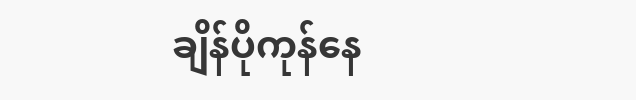ချိန်ပိုကုန်နေ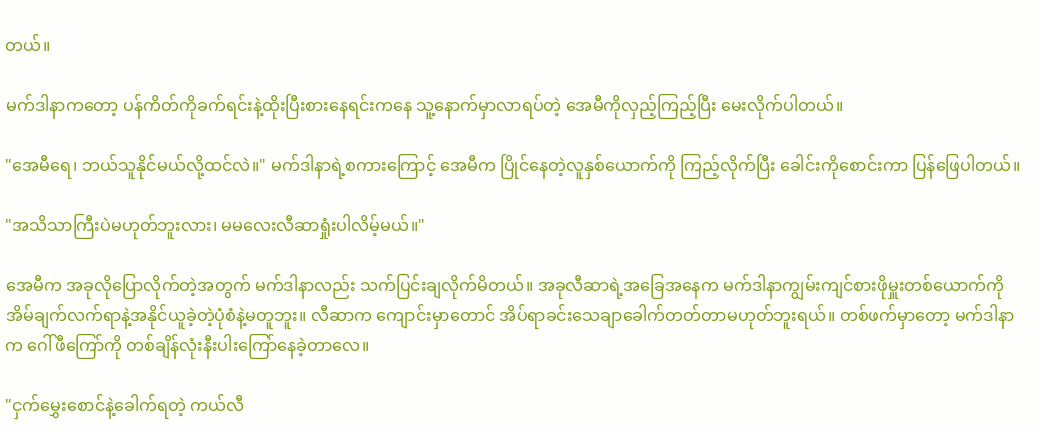တယ်။

မက်ဒါနာကတော့ ပန်ကိတ်ကိုခက်ရင်းနဲ့ထိုးပြီးစားနေရင်းကနေ သူ့နောက်မှာလာရပ်တဲ့ အေမီကိုလှည့်ကြည့်ပြီး မေးလိုက်ပါတယ်။

"အေမီရေ၊ ဘယ်သူနိုင်မယ်လို့ထင်လဲ။" မက်ဒါနာရဲ့စကားကြောင့် အေမီက ပြိုင်နေတဲ့လူနှစ်ယောက်ကို ကြည့်လိုက်ပြီး ခေါင်းကိုစောင်းကာ ပြန်ဖြေပါတယ်။

"အသိသာကြီးပဲမဟုတ်ဘူးလား၊ မမလေးလီဆာရှုံးပါလိမ့်မယ်။"

အေမီက အခုလိုပြောလိုက်တဲ့အတွက် မက်ဒါနာလည်း သက်ပြင်းချလိုက်မိတယ်။ အခုလီဆာရဲ့အခြေအနေက မက်ဒါနာကျွမ်းကျင်စားဖိုမှူးတစ်ယောက်ကို အိမ်ချက်လက်ရာနဲ့အနိုင်ယူခဲ့တဲ့ပုံစံနဲ့မတူဘူး။ လီဆာက ကျောင်းမှာတောင် အိပ်ရာခင်းသေချာခေါက်တတ်တာမဟုတ်ဘူးရယ်။ တစ်ဖက်မှာတော့ မက်ဒါနာက ဂေါ်ဖီကြော်ကို တစ်ချိန်လုံးနီးပါးကြော်နေခဲ့တာလေ။

"ငှက်မွှေးစောင်နဲ့ခေါက်ရတဲ့ ကယ်လီ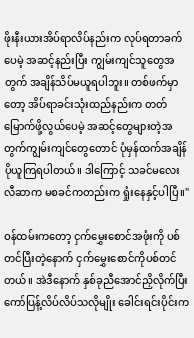ဖိုးနီးယားအိပ်ရာလိပ်နည်းက လုပ်ရတာခက်ပေမဲ့ အဆင့်နည်းပြီး ကျွမ်းကျင်သူတွေအတွက် အချိန်သိပ်မယူရပါဘူး။ တစ်ဖက်မှာတော့ အိပ်ရာခင်းသုံးထည်နည်းက တတ်မြောက်ဖို့လွယ်ပေမဲ့ အဆင့်တွေများတဲ့အတွက်ကျွမ်းကျင်တွေတောင် ပုံမှန်ထက်အချိန်ပိုယူကြရပါတယ်။ ဒါကြောင့် သခင်မလေးလီဆာက မစခင်ကတည်းက ရှုံးနေနှင့်ပါပြီ။"

ဝန်ထမ်းကတော့ ငှက်မွှေးစောင်အဖုံးကို ပစ်တင်ပြီးတဲ့နောက် ငှက်မွှေးစောင်ကိုပစ်တင်တယ်။ အဲဒီနောက် နှစ်ခုညီအောင်ညှိလိုက်ပြီး ကော်ပြန့်လိပ်လိပ်သလိုမျိုး ခေါင်းရင်းပိုင်းက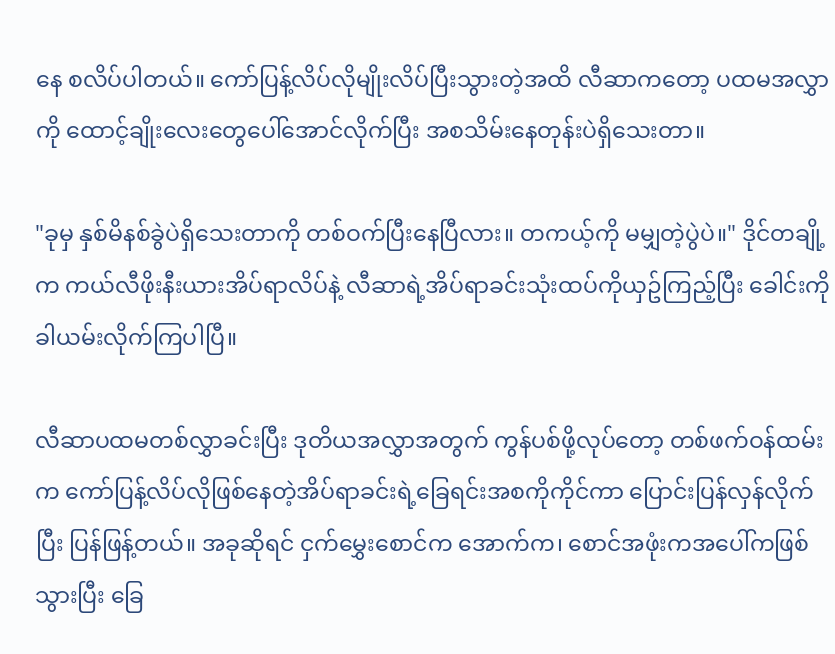နေ စလိပ်ပါတယ်။ ကော်ပြန့်လိပ်လိုမျိုးလိပ်ပြီးသွားတဲ့အထိ လီဆာကတော့ ပထမအလွှာကို ထောင့်ချိုးလေးတွေပေါ်အောင်လိုက်ပြီး အစသိမ်းနေတုန်းပဲရှိသေးတာ။

"ခုမှ နှစ်မိနစ်ခွဲပဲရှိသေးတာကို တစ်ဝက်ပြီးနေပြီလား။ တကယ့်ကို မမျှတဲ့ပွဲပဲ။" ဒိုင်တချို့က ကယ်လီဖိုးနီးယားအိပ်ရာလိပ်နဲ့ လီဆာရဲ့အိပ်ရာခင်းသုံးထပ်ကိုယှဥ်ကြည့်ပြီး ခေါင်းကိုခါယမ်းလိုက်ကြပါပြီ။

လီဆာပထမတစ်လွှာခင်းပြီး ဒုတိယအလွှာအတွက် ကွန်ပစ်ဖို့လုပ်တော့ တစ်ဖက်ဝန်ထမ်းက ကော်ပြန့်လိပ်လိုဖြစ်နေတဲ့အိပ်ရာခင်းရဲ့ခြေရင်းအစကိုကိုင်ကာ ပြောင်းပြန်လှန်လိုက်ပြီး ပြန်ဖြန့်တယ်။ အခုဆိုရင် ငှက်မွှေးစောင်က အောက်က၊ စောင်အဖုံးကအပေါ်ကဖြစ်သွားပြီး ခြေ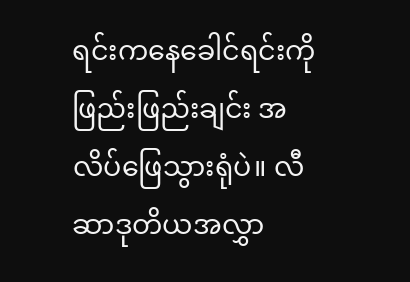ရင်းကနေခေါင်ရင်းကို ဖြည်းဖြည်းချင်း အလိပ်ဖြေသွားရုံပဲ။ လီဆာဒုတိယအလွှာ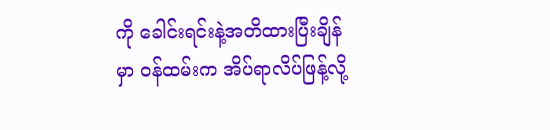ကို ခေါင်းရင်းနဲ့အတိထားပြီးချိန်မှာ ဝန်ထမ်းက အိပ်ရာလိပ်ဖြန့်လို့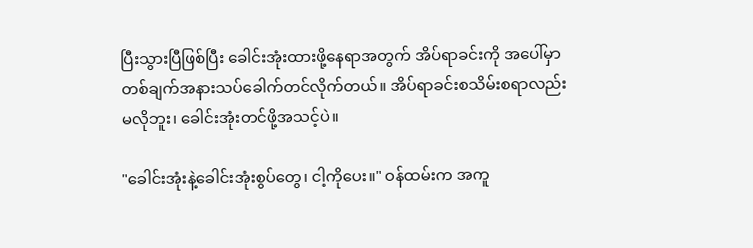ပြီးသွားပြီဖြစ်ပြီး ခေါင်းအုံးထားဖို့နေရာအတွက် အိပ်ရာခင်းကို အပေါ်မှာတစ်ချက်အနားသပ်ခေါက်တင်လိုက်တယ်။ အိပ်ရာခင်းစသိမ်းစရာလည်းမလိုဘူး၊ ခေါင်းအုံးတင်ဖို့အသင့်ပဲ။

"ခေါင်းအုံးနဲ့ခေါင်းအုံးစွပ်တွေ၊ ငါ့ကိုပေး။" ဝန်ထမ်းက အကူ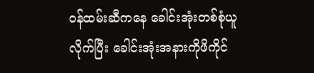ဝန်ထမ်းဆီကနေ ခေါင်းအုံးတစ်စုံယူလိုက်ပြီး ခေါင်းအုံးအနားကိုဖိကိုင်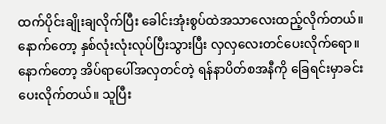ထက်ပိုင်းချိုးချလိုက်ပြီး ခေါင်းအုံးစွပ်ထဲအသာလေးထည့်လိုက်တယ်။ နောက်တော့ နှစ်လုံးလုံးလုပ်ပြီးသွားပြီး လှလှလေးတင်ပေးလိုက်ရော။ နောက်တော့ အိပ်ရာပေါ်အလှတင်တဲ့ ရန်နာပိတ်စအနီကို ခြေရင်းမှာခင်းပေးလိုက်တယ်။ သူပြီး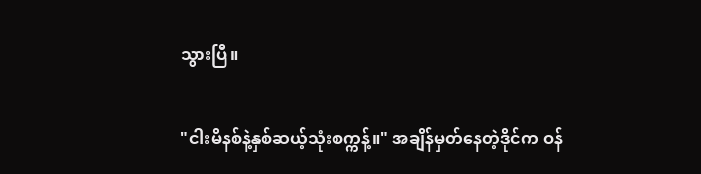သွားပြီ။

"ငါးမိနစ်နဲ့နှစ်ဆယ့်သုံးစက္ကန့်။" အချိန်မှတ်နေတဲ့ဒိုင်က ဝန်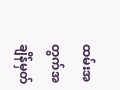ထမ်းအတွက်အချိန်မှတ်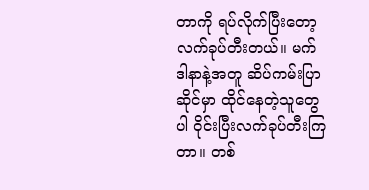တာကို ရပ်လိုက်ပြီးတော့ လက်ခုပ်တီးတယ်။ မက်ဒါနာနဲ့အတူ ဆိပ်ကမ်းပြာဆိုင်မှာ ထိုင်နေတဲ့သူတွေပါ ဝိုင်းပြီးလက်ခုပ်တီးကြတာ။ တစ်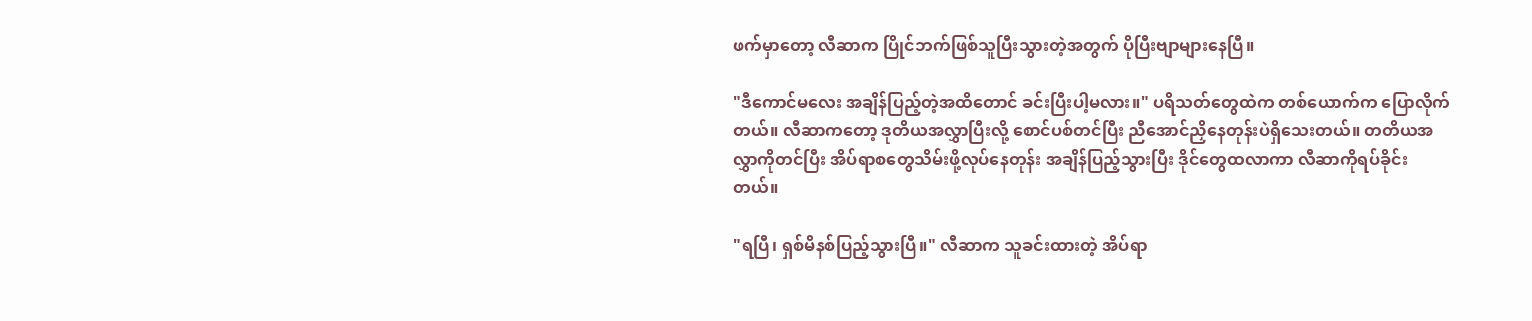ဖက်မှာတော့ လီဆာက ပြိုင်ဘက်ဖြစ်သူပြီးသွားတဲ့အတွက် ပိုပြီးဗျာများနေပြီ။

"ဒီကောင်မလေး အချိန်ပြည့်တဲ့အထိတောင် ခင်းပြီးပါ့မလား။" ပရိသတ်တွေထဲက တစ်ယောက်က ပြောလိုက်တယ်။ လီဆာကတော့ ဒုတိယအလွှာပြီးလို့ စောင်ပစ်တင်ပြီး ညီအောင်ညှိနေတုန်းပဲရှိသေးတယ်။ တတိယအလွှာကိုတင်ပြီး အိပ်ရာစတွေသိမ်းဖို့လုပ်နေတုန်း အချိန်ပြည့်သွားပြီး ဒိုင်တွေထလာကာ လီဆာကိုရပ်ခိုင်းတယ်။

"ရပြီ၊ ရှစ်မိနစ်ပြည့်သွားပြီ။" လီဆာက သူခင်းထားတဲ့ အိပ်ရာ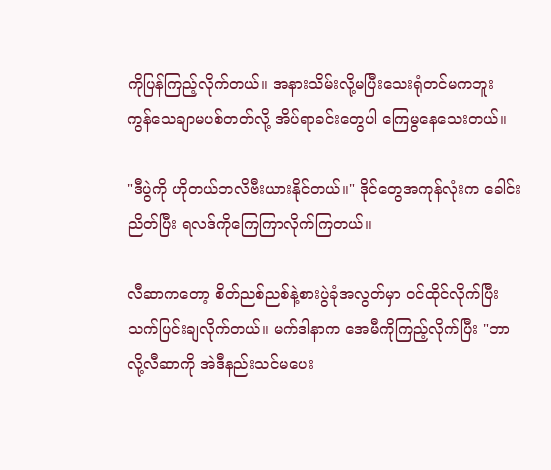ကိုပြန်ကြည့်လိုက်တယ်။ အနားသိမ်းလို့မပြီးသေးရုံတင်မကဘူး ကွန်သေချာမပစ်တတ်လို့ အိပ်ရာခင်းတွေပါ ကြေမွနေသေးတယ်။

"ဒီပွဲကို ဟိုတယ်ဘလိဗီးယားနိုင်တယ်။" ဒိုင်တွေအကုန်လုံးက ခေါင်းညိတ်ပြီး ရလဒ်ကိုကြေကြာလိုက်ကြတယ်။

လီဆာကတော့ စိတ်ညစ်ညစ်နဲ့စားပွဲခုံအလွတ်မှာ ဝင်ထိုင်လိုက်ပြီး သက်ပြင်းချလိုက်တယ်။ မက်ဒါနာက အေမီကိုကြည့်လိုက်ပြီး "ဘာလို့လီဆာကို အဲဒီနည်းသင်မပေး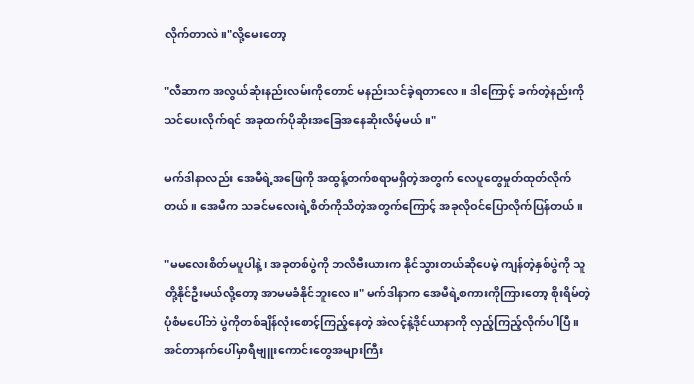လိုက်တာလဲ။"လို့မေးတော့

"လီဆာက အလွယ်ဆုံးနည်းလမ်းကိုတောင် မနည်းသင်ခဲ့ရတာလေ။ ဒါကြောင့် ခက်တဲ့နည်းကိုသင်ပေးလိုက်ရင် အခုထက်ပိုဆိုးအခြေအနေဆိုးလိမ့်မယ်။"

မက်ဒါနာလည်း အေမီရဲ့အဖြေကို အထွန့်တက်စရာမရှိတဲ့အတွက် လေပူတွေမှုတ်ထုတ်လိုက်တယ်။ အေမီက သခင်မလေးရဲ့စိတ်ကိုသိတဲ့အတွက်ကြောင့် အခုလိုဝင်ပြောလိုက်ပြန်တယ်။

"မမလေးစိတ်မပူပါနဲ့၊ အခုတစ်ပွဲကို ဘလိဗီးယားက နိုင်သွားတယ်ဆိုပေမဲ့ ကျန်တဲ့နှစ်ပွဲကို သူတို့နိုင်ဦးမယ်လို့တော့ အာမမခံနိုင်ဘူးလေ။" မက်ဒါနာက အေမီရဲ့စကားကိုကြားတော့ စိုးရိမ်တဲ့ပုံစံမပေါ်ဘဲ ပွဲကိုတစ်ချိန်လုံးစောင့်ကြည့်နေတဲ့ အဲလင့်နဲ့ဒိုင်ယာနာကို လှည့်ကြည့်လိုက်ပါပြီ။ အင်တာနက်ပေါ်မှာရီဗျူးကောင်းတွေအများကြီး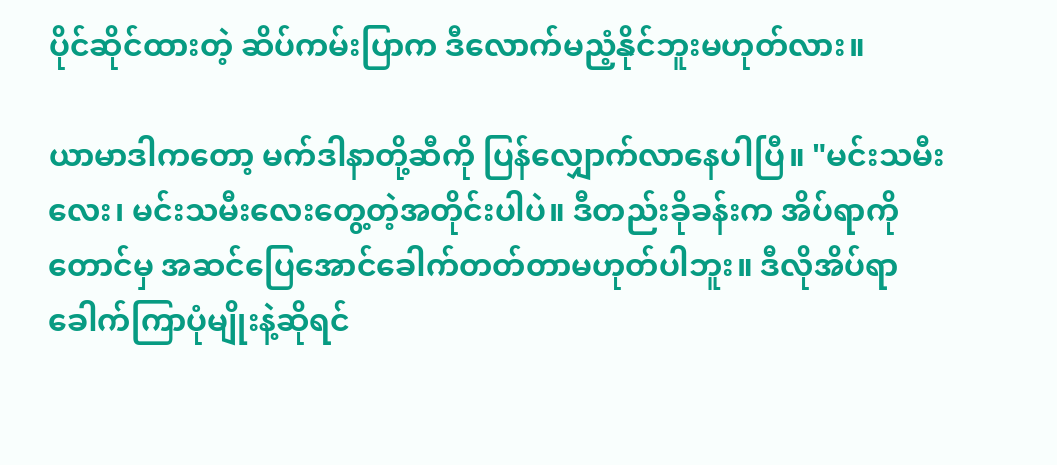ပိုင်ဆိုင်ထားတဲ့ ဆိပ်ကမ်းပြာက ဒီလောက်မညံ့နိုင်ဘူးမဟုတ်လား။

ယာမာဒါကတော့ မက်ဒါနာတို့ဆီကို ပြန်လျှောက်လာနေပါပြီ။ "မင်းသမီးလေး၊ မင်းသမီးလေးတွေ့တဲ့အတိုင်းပါပဲ။ ဒီတည်းခိုခန်းက အိပ်ရာကိုတောင်မှ အဆင်ပြေအောင်ခေါက်တတ်တာမဟုတ်ပါဘူး။ ဒီလိုအိပ်ရာခေါက်ကြာပုံမျိုးနဲ့ဆိုရင်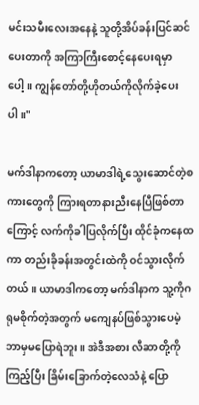မင်းသမီးလေးအနေနဲ့ သူတို့အိပ်ခန်းပြင်ဆင်ပေးတာကို အကြာကြီးစောင့်နေပေးရမှာပေါ့။ ကျွန်တော်တို့ဟိုတယ်ကိုလိုက်ခဲ့ပေးပါ။"

မက်ဒါနာကတော့ ယာမာဒါရဲ့သွေးဆောင်တဲ့စကားတွေကို ကြားရတာနားညီးနေပြီဖြစ်တာကြောင့် လက်ကိုခါပြလိုက်ပြီး ထိုင်ခုံကနေထကာ တည်းခိုခန်းအတွင်းထဲကို ဝင်သွားလိုက်တယ်။ ယာမာဒါကတော့ မက်ဒါနာက သူ့ကိုဂရုမစိုက်တဲ့အတွက် မကျေနပ်ဖြစ်သွားပေမဲ့ ဘာမှမပြောရဲဘူး။ အဲဒီအစား လီဆာတို့ကိုကြည့်ပြီး ခြိမ်းခြောက်တဲ့လေသံနဲ့ ပြော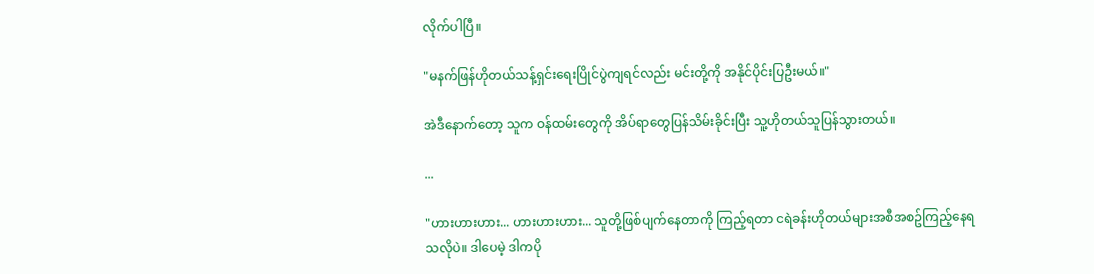လိုက်ပါပြီ။

"မနက်ဖြန်ဟိုတယ်သန့်ရှင်းရေးပြိုင်ပွဲကျရင်လည်း မင်းတို့ကို အနိုင်ပိုင်းပြဦးမယ်။"

အဲဒီနောက်တော့ သူက ဝန်ထမ်းတွေကို အိပ်ရာတွေပြန်သိမ်းခိုင်းပြီး သူ့ဟိုတယ်သူပြန်သွားတယ်။

...

"ဟားဟားဟား... ဟားဟားဟား... သူတို့ဖြစ်ပျက်နေတာကို ကြည့်ရတာ ငရဲခန်းဟိုတယ်များအစီအစဥ်ကြည့်နေရသလိုပဲ။ ဒါပေမဲ့ ဒါကပို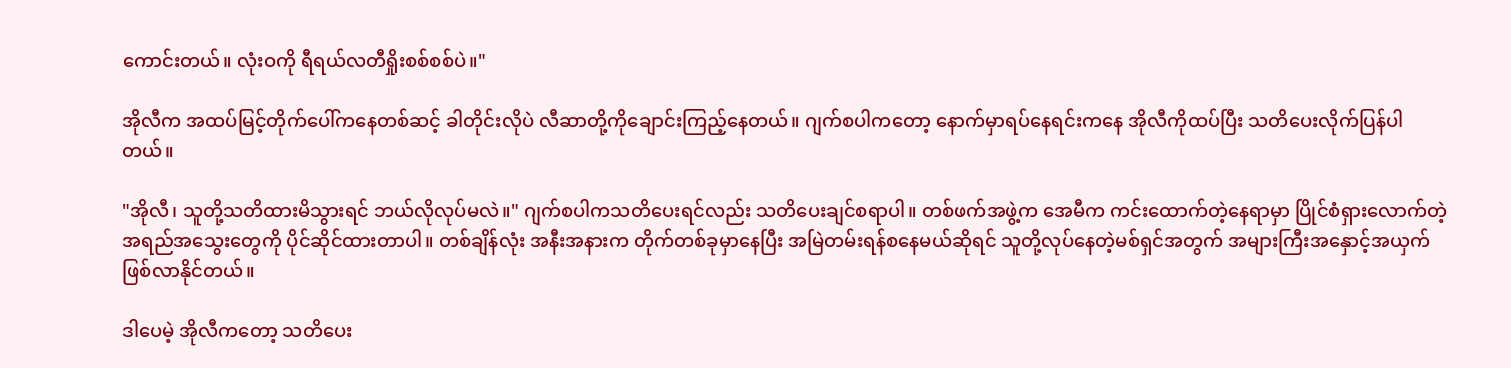ကောင်းတယ်။ လုံးဝကို ရီရယ်လတီရှိုးစစ်စစ်ပဲ။"

အိုလီက အထပ်မြင့်တိုက်ပေါ်ကနေတစ်ဆင့် ခါတိုင်းလိုပဲ လီဆာတို့ကိုချောင်းကြည့်နေတယ်။ ဂျက်စပါကတော့ နောက်မှာရပ်နေရင်းကနေ အိုလီကိုထပ်ပြီး သတိပေးလိုက်ပြန်ပါတယ်။

"အိုလီ၊ သူတို့သတိထားမိသွားရင် ဘယ်လိုလုပ်မလဲ။" ဂျက်စပါကသတိပေးရင်လည်း သတိပေးချင်စရာပါ။ တစ်ဖက်အဖွဲ့က အေမီက ကင်းထောက်တဲ့နေရာမှာ ပြိုင်စံရှားလောက်တဲ့ အရည်အသွေးတွေကို ပိုင်ဆိုင်ထားတာပါ။ တစ်ချိန်လုံး အနီးအနားက တိုက်တစ်ခုမှာနေပြီး အမြဲတမ်းရန်စနေမယ်ဆိုရင် သူတို့လုပ်နေတဲ့မစ်ရှင်အတွက် အများကြီးအနှောင့်အယှက်ဖြစ်လာနိုင်တယ်။

ဒါပေမဲ့ အိုလီကတော့ သတိပေး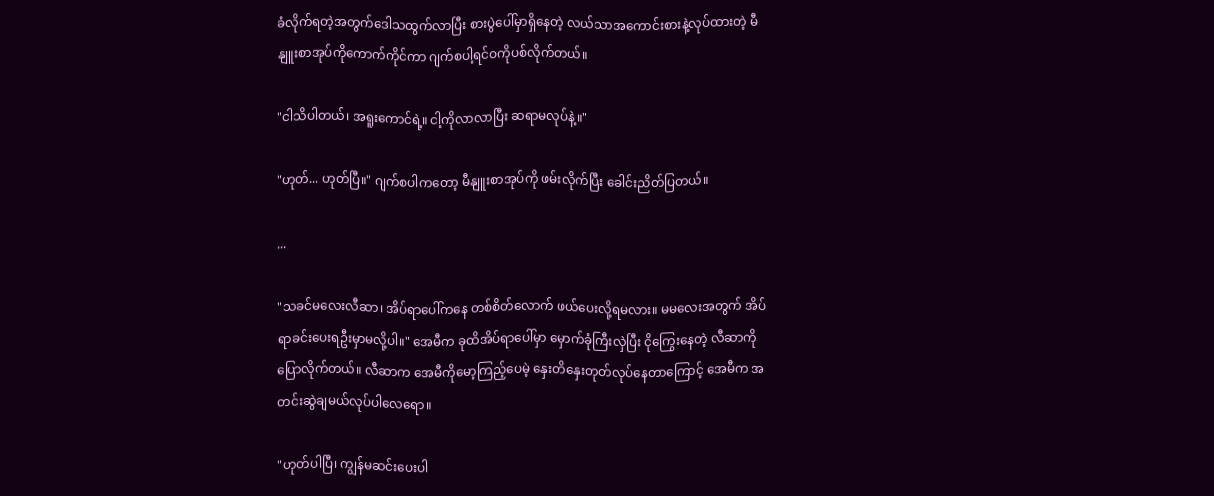ခံလိုက်ရတဲ့အတွက်ဒေါသထွက်လာပြီး စားပွဲပေါ်မှာရှိနေတဲ့ လယ်သာအကောင်းစားနဲ့လုပ်ထားတဲ့ မီနျူးစာအုပ်ကိုကောက်ကိုင်ကာ ဂျက်စပါ့ရင်ဝကိုပစ်လိုက်တယ်။

"ငါသိပါတယ်၊ အရူးကောင်ရဲ့။ ငါ့ကိုလာလာပြီး ဆရာမလုပ်နဲ့။"

"ဟုတ်... ဟုတ်ပြီ။" ဂျက်စပါကတော့ မီနျူးစာအုပ်ကို ဖမ်းလိုက်ပြီး ခေါင်းညိတ်ပြတယ်။

...

"သခင်မလေးလီဆာ၊ အိပ်ရာပေါ်ကနေ တစ်စိတ်လောက် ဖယ်ပေးလို့ရမလား။ မမလေးအတွက် အိပ်ရာခင်းပေးရဦးမှာမလို့ပါ။" အေမီက ခုထိအိပ်ရာပေါ်မှာ မှောက်ခုံကြီးလှဲပြီး ငိုကြွေးနေတဲ့ လီဆာကိုပြောလိုက်တယ်။ လီဆာက အေမီကိုမော့ကြည့်ပေမဲ့ နှေးတိနှေးတုတ်လုပ်နေတာကြောင့် အေမီက အတင်းဆွဲချမယ်လုပ်ပါလေရော။

"ဟုတ်ပါပြီ၊ ကျွန်မဆင်းပေးပါ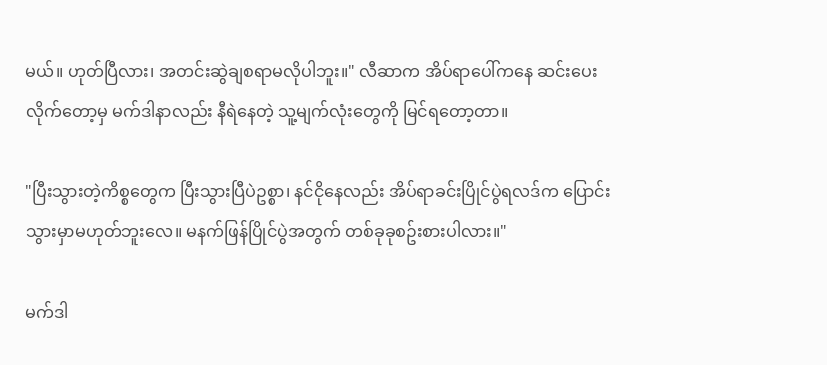မယ်။ ဟုတ်ပြီလား၊ အတင်းဆွဲချစရာမလိုပါဘူး။" လီဆာက အိပ်ရာပေါ်ကနေ ဆင်းပေးလိုက်တော့မှ မက်ဒါနာလည်း နီရဲနေတဲ့ သူ့မျက်လုံးတွေကို မြင်ရတော့တာ။

"ပြီးသွားတဲ့ကိစ္စတွေက ပြီးသွားပြီပဲဥစ္စာ၊ နင်ငိုနေလည်း အိပ်ရာခင်းပြိုင်ပွဲရလဒ်က ပြောင်းသွားမှာမဟုတ်ဘူးလေ။ မနက်ဖြန်ပြိုင်ပွဲအတွက် တစ်ခုခုစဥ်းစားပါလား။"

မက်ဒါ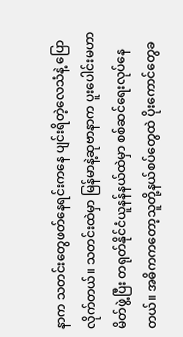နာက သတင်းတွေဖတ်နေရင်းကနေ ပျင်းရိတဲ့လေသံနဲ့ ပြောလိုက်တယ်။ သတင်းထဲမှာ မြန်မာနဲ့ဆုဗာနာက ပူးပေါင်းမဟာမိတ်ဖွဲ့ပြီး တရုတ်နိုင်ငံယူနန်နယ်ထဲမှာ စစ်ဆင်ရေးလုပ်နေတယ်။ အဓိကကတော့သူတို့နယ်စပ်တွေထဲ ပိုးကောင်တွေခ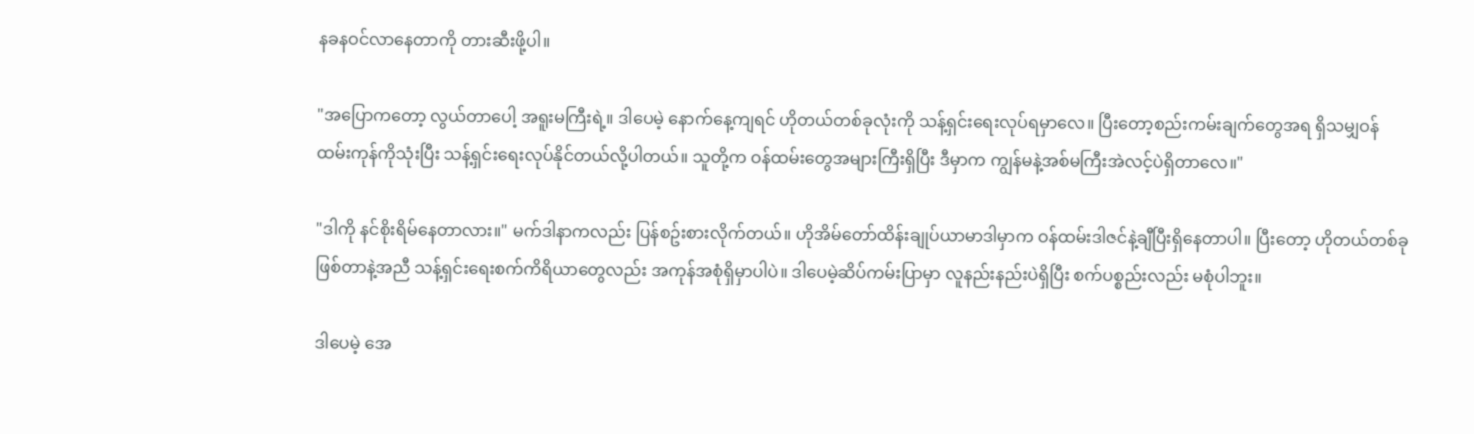နခနဝင်လာနေတာကို တားဆီးဖို့ပါ။

"အပြောကတော့ လွယ်တာပေါ့ အရူးမကြီးရဲ့။ ဒါပေမဲ့ နောက်နေ့ကျရင် ဟိုတယ်တစ်ခုလုံးကို သန့်ရှင်းရေးလုပ်ရမှာလေ။ ပြီးတော့စည်းကမ်းချက်တွေအရ ရှိသမျှဝန်ထမ်းကုန်ကိုသုံးပြီး သန့်ရှင်းရေးလုပ်နိုင်တယ်လို့ပါတယ်။ သူတို့က ဝန်ထမ်းတွေအများကြီးရှိပြီး ဒီမှာက ကျွန်မနဲ့အစ်မကြီးအဲလင့်ပဲရှိတာလေ။"

"ဒါကို နင်စိုးရိမ်နေတာလား။" မက်ဒါနာကလည်း ပြန်စဥ်းစားလိုက်တယ်။ ဟိုအိမ်တော်ထိန်းချုပ်ယာမာဒါမှာက ဝန်ထမ်းဒါဇင်နဲ့ချီပြီးရှိနေတာပါ။ ပြီးတော့ ဟိုတယ်တစ်ခုဖြစ်တာနဲ့အညီ သန့်ရှင်းရေးစက်ကိရိယာတွေလည်း အကုန်အစုံရှိမှာပါပဲ။ ဒါပေမဲ့ဆိပ်ကမ်းပြာမှာ လူနည်းနည်းပဲရှိပြီး စက်ပစ္စည်းလည်း မစုံပါဘူး။

ဒါပေမဲ့ အေ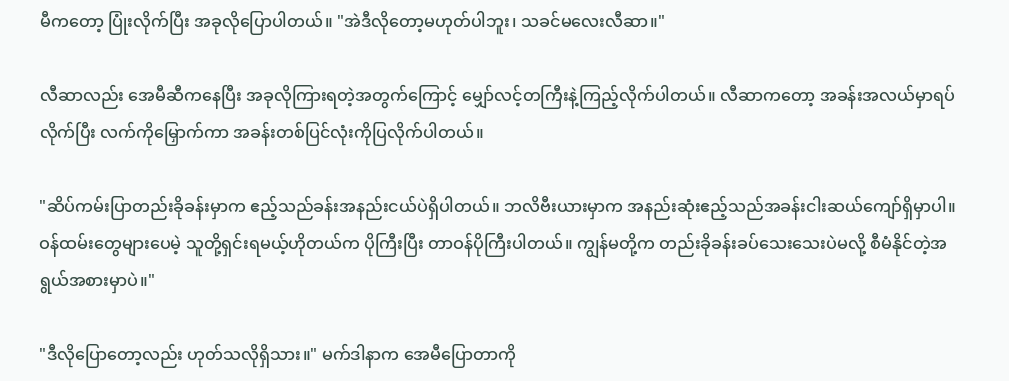မီကတော့ ပြုံးလိုက်ပြီး အခုလိုပြောပါတယ်။ "အဲဒီလိုတော့မဟုတ်ပါဘူး၊ သခင်မလေးလီဆာ။"

လီဆာလည်း အေမီဆီကနေပြီး အခုလိုကြားရတဲ့အတွက်ကြောင့် မျှော်လင့်တကြီးနဲ့ကြည့်လိုက်ပါတယ်။ လီဆာကတော့ အခန်းအလယ်မှာရပ်လိုက်ပြီး လက်ကိုမြှောက်ကာ အခန်းတစ်ပြင်လုံးကိုပြလိုက်ပါတယ်။

"ဆိပ်ကမ်းပြာတည်းခိုခန်းမှာက ဧည့်သည်ခန်းအနည်းငယ်ပဲရှိပါတယ်။ ဘလိဗီးယားမှာက အနည်းဆုံးဧည့်သည်အခန်းငါးဆယ်ကျော်ရှိမှာပါ။ ဝန်ထမ်းတွေများပေမဲ့ သူတို့ရှင်းရမယ့်ဟိုတယ်က ပိုကြီးပြီး တာဝန်ပိုကြီးပါတယ်။ ကျွန်မတို့က တည်းခိုခန်းခပ်သေးသေးပဲမလို့ စီမံနိုင်တဲ့အရွယ်အစားမှာပဲ။"

"ဒီလိုပြောတော့လည်း ဟုတ်သလိုရှိသား။" မက်ဒါနာက အေမီပြောတာကို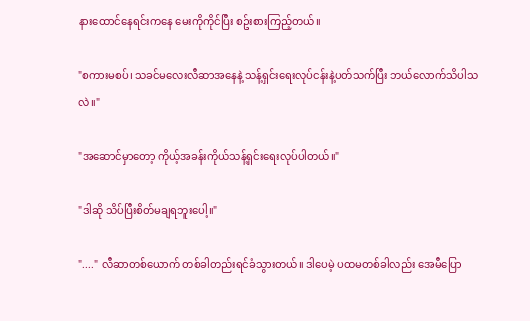နားထောင်နေရင်းကနေ မေးကိုကိုင်ပြီး စဥ်းစားကြည့်တယ်။

"စကားမစပ်၊ သခင်မလေးလီဆာအနေနဲ့ သန့်ရှင်းရေးလုပ်ငန်းနဲ့ပတ်သက်ပြီး ဘယ်လောက်သိပါသလဲ။"

"အဆောင်မှာတော့ ကိုယ့်အခန်းကိုယ်သန့်ရှင်းရေးလုပ်ပါတယ်။"

"ဒါဆို သိပ်ပြီးစိတ်မချရဘူးပေါ့။"

"...." လီဆာတစ်ယောက် တစ်ခါတည်းရင်ခံသွားတယ်။ ဒါပေမဲ့ ပထမတစ်ခါလည်း အေမီပြော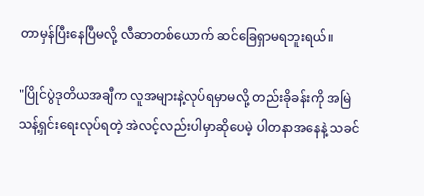တာမှန်ပြီးနေပြီမလို့ လီဆာတစ်ယောက် ဆင်ခြေရှာမရဘူးရယ်။

"ပြိုင်ပွဲဒုတိယအချီက လူအများနဲ့လုပ်ရမှာမလို့ တည်းခိုခန်းကို အမြဲသန့်ရှင်းရေးလုပ်ရတဲ့ အဲလင့်လည်းပါမှာဆိုပေမဲ့ ပါတနာအနေနဲ့ သခင်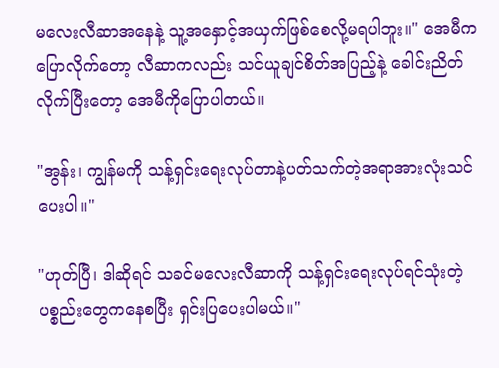မလေးလီဆာအနေနဲ့ သူ့အနှောင့်အယှက်ဖြစ်စေလို့မရပါဘူး။" အေမီက ပြောလိုက်တော့ လီဆာကလည်း သင်ယူချင်စိတ်အပြည့်နဲ့ ခေါင်းညိတ်လိုက်ပြီးတော့ အေမီကိုပြောပါတယ်။

"အွန်း၊ ကျွန်မကို သန့်ရှင်းရေးလုပ်တာနဲ့ပတ်သက်တဲ့အရာအားလုံးသင်ပေးပါ။"

"ဟုတ်ပြီ၊ ဒါဆိုရင် သခင်မလေးလီဆာကို သန့်ရှင်းရေးလုပ်ရင်သုံးတဲ့ ပစ္စည်းတွေကနေစပြီး ရှင်းပြပေးပါမယ်။"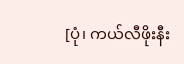[ပုံ၊ ကယ်လီဖိုးနီး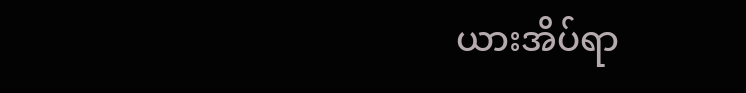ယားအိပ်ရာ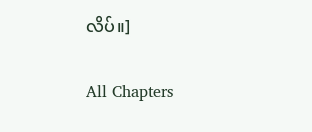လိပ်။]

All Chapters